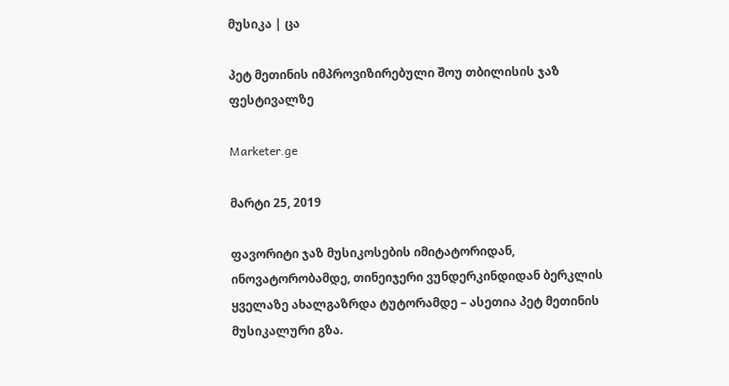მუსიკა | ცა

პეტ მეთინის იმპროვიზირებული შოუ თბილისის ჯაზ ფესტივალზე

Marketer.ge

მარტი 25, 2019

ფავორიტი ჯაზ მუსიკოსების იმიტატორიდან, ინოვატორობამდე, თინეიჯერი ვუნდერკინდიდან ბერკლის ყველაზე ახალგაზრდა ტუტორამდე – ასეთია პეტ მეთინის მუსიკალური გზა.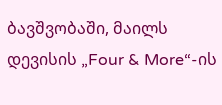ბავშვობაში, მაილს დევისის „Four & More“-ის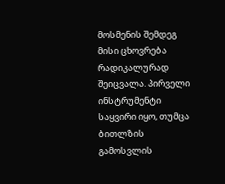მოსმენის შემდეგ მისი ცხოვრება რადიკალურად შეიცვალა. პირველი ინსტრუმენტი საყვირი იყო, თუმცა ბითლზის გამოსვლის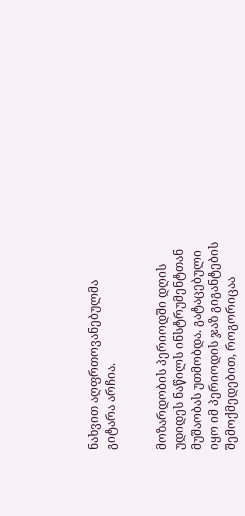ნახვით აღფრთოვანებულმა გიტარა არჩია.


მოზარდობის პერიოდში დღის უდიდეს ნაწილს ინსტრუმენტთან მუშაობას უთმობდა. გატაცებული იყო იმ პერიოდის ჯაზ გიგანტების შემოქმედებით, როგორიცაა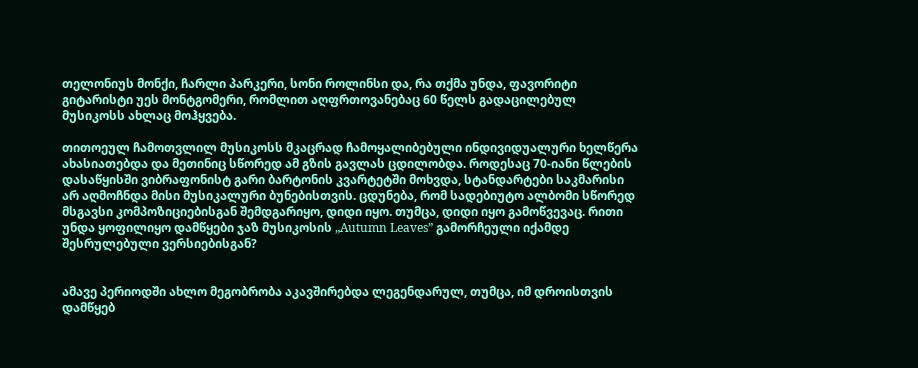თელონიუს მონქი, ჩარლი პარკერი, სონი როლინსი და, რა თქმა უნდა, ფავორიტი გიტარისტი უეს მონტგომერი, რომლით აღფრთოვანებაც 60 წელს გადაცილებულ მუსიკოსს ახლაც მოჰყვება.

თითოეულ ჩამოთვლილ მუსიკოსს მკაცრად ჩამოყალიბებული ინდივიდუალური ხელწერა ახასიათებდა და მეთინიც სწორედ ამ გზის გავლას ცდილობდა. როდესაც 70-იანი წლების დასაწყისში ვიბრაფონისტ გარი ბარტონის კვარტეტში მოხვდა, სტანდარტები საკმარისი არ აღმოჩნდა მისი მუსიკალური ბუნებისთვის. ცდუნება, რომ სადებიუტო ალბომი სწორედ მსგავსი კომპოზიციებისგან შემდგარიყო, დიდი იყო. თუმცა, დიდი იყო გამოწვევაც. რითი უნდა ყოფილიყო დამწყები ჯაზ მუსიკოსის „Autumn Leaves” გამორჩეული იქამდე შესრულებული ვერსიებისგან?


ამავე პერიოდში ახლო მეგობრობა აკავშირებდა ლეგენდარულ, თუმცა, იმ დროისთვის დამწყებ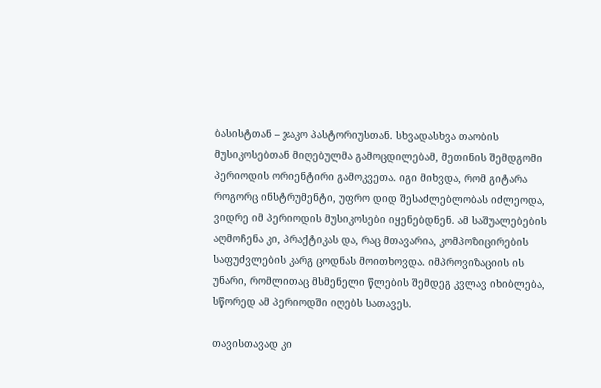ბასისტთან – ჯაკო პასტორიუსთან. სხვადასხვა თაობის მუსიკოსებთან მიღებულმა გამოცდილებამ, მეთინის შემდგომი პერიოდის ორიენტირი გამოკვეთა. იგი მიხვდა, რომ გიტარა როგორც ინსტრუმენტი, უფრო დიდ შესაძლებლობას იძლეოდა, ვიდრე იმ პერიოდის მუსიკოსები იყენებდნენ. ამ საშუალებების აღმოჩენა კი, პრაქტიკას და, რაც მთავარია, კომპოზიცირების საფუძვლების კარგ ცოდნას მოითხოვდა. იმპროვიზაციის ის უნარი, რომლითაც მსმენელი წლების შემდეგ კვლავ იხიბლება, სწორედ ამ პერიოდში იღებს სათავეს.

თავისთავად კი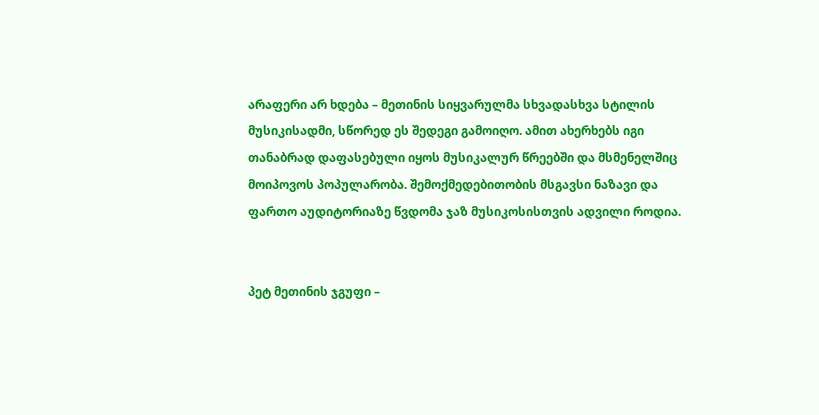არაფერი არ ხდება – მეთინის სიყვარულმა სხვადასხვა სტილის მუსიკისადმი, სწორედ ეს შედეგი გამოიღო. ამით ახერხებს იგი თანაბრად დაფასებული იყოს მუსიკალურ წრეებში და მსმენელშიც მოიპოვოს პოპულარობა. შემოქმედებითობის მსგავსი ნაზავი და ფართო აუდიტორიაზე წვდომა ჯაზ მუსიკოსისთვის ადვილი როდია.


პეტ მეთინის ჯგუფი –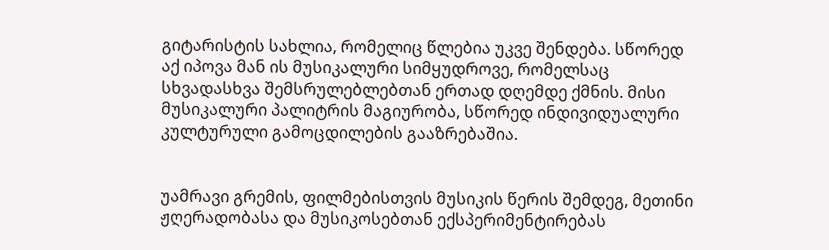გიტარისტის სახლია, რომელიც წლებია უკვე შენდება. სწორედ აქ იპოვა მან ის მუსიკალური სიმყუდროვე, რომელსაც სხვადასხვა შემსრულებლებთან ერთად დღემდე ქმნის. მისი მუსიკალური პალიტრის მაგიურობა, სწორედ ინდივიდუალური კულტურული გამოცდილების გააზრებაშია.


უამრავი გრემის, ფილმებისთვის მუსიკის წერის შემდეგ, მეთინი ჟღერადობასა და მუსიკოსებთან ექსპერიმენტირებას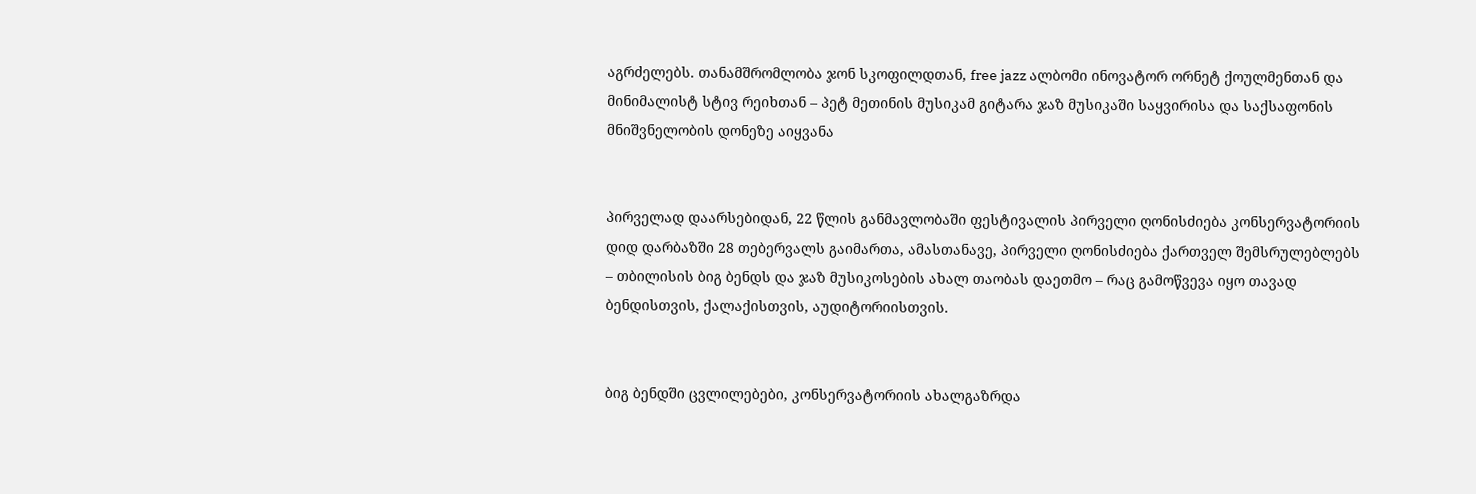აგრძელებს. თანამშრომლობა ჯონ სკოფილდთან, free jazz ალბომი ინოვატორ ორნეტ ქოულმენთან და მინიმალისტ სტივ რეიხთან – პეტ მეთინის მუსიკამ გიტარა ჯაზ მუსიკაში საყვირისა და საქსაფონის მნიშვნელობის დონეზე აიყვანა


პირველად დაარსებიდან, 22 წლის განმავლობაში ფესტივალის პირველი ღონისძიება კონსერვატორიის დიდ დარბაზში 28 თებერვალს გაიმართა, ამასთანავე, პირველი ღონისძიება ქართველ შემსრულებლებს – თბილისის ბიგ ბენდს და ჯაზ მუსიკოსების ახალ თაობას დაეთმო – რაც გამოწვევა იყო თავად ბენდისთვის, ქალაქისთვის, აუდიტორიისთვის.


ბიგ ბენდში ცვლილებები, კონსერვატორიის ახალგაზრდა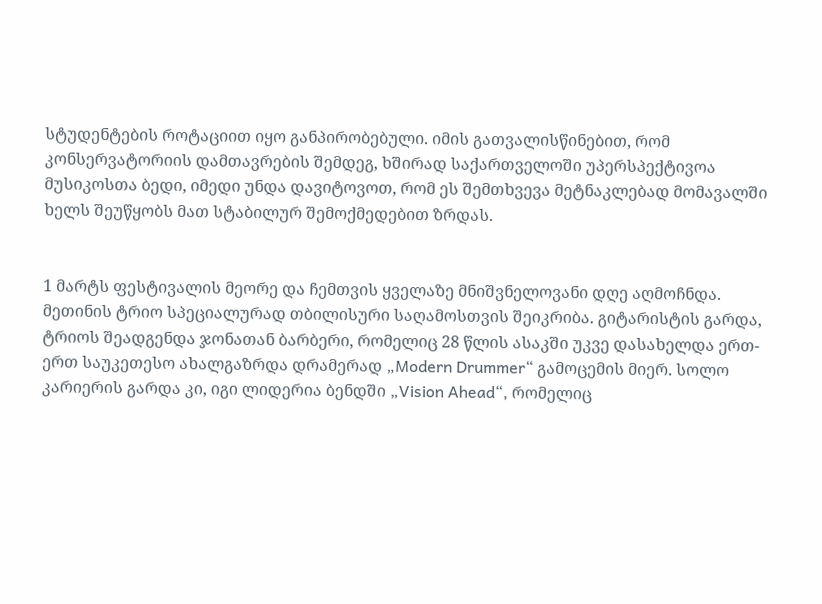სტუდენტების როტაციით იყო განპირობებული. იმის გათვალისწინებით, რომ კონსერვატორიის დამთავრების შემდეგ, ხშირად საქართველოში უპერსპექტივოა მუსიკოსთა ბედი, იმედი უნდა დავიტოვოთ, რომ ეს შემთხვევა მეტნაკლებად მომავალში ხელს შეუწყობს მათ სტაბილურ შემოქმედებით ზრდას.


1 მარტს ფესტივალის მეორე და ჩემთვის ყველაზე მნიშვნელოვანი დღე აღმოჩნდა. მეთინის ტრიო სპეციალურად თბილისური საღამოსთვის შეიკრიბა. გიტარისტის გარდა, ტრიოს შეადგენდა ჯონათან ბარბერი, რომელიც 28 წლის ასაკში უკვე დასახელდა ერთ-ერთ საუკეთესო ახალგაზრდა დრამერად „Modern Drummer“ გამოცემის მიერ. სოლო კარიერის გარდა კი, იგი ლიდერია ბენდში „Vision Ahead“, რომელიც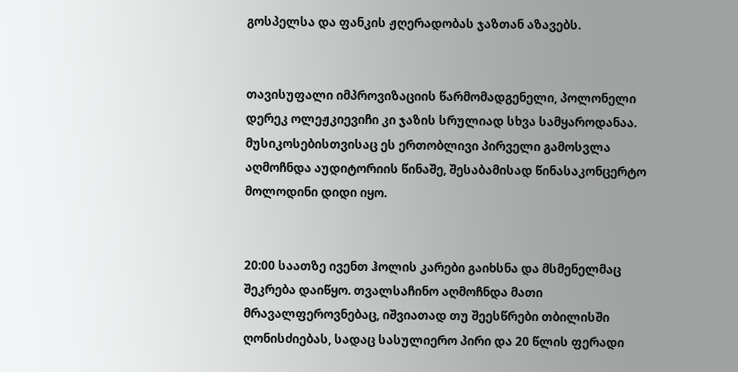გოსპელსა და ფანკის ჟღერადობას ჯაზთან აზავებს.


თავისუფალი იმპროვიზაციის წარმომადგენელი, პოლონელი დერეკ ოლეჟკიევიჩი კი ჯაზის სრულიად სხვა სამყაროდანაა. მუსიკოსებისთვისაც ეს ერთობლივი პირველი გამოსვლა აღმოჩნდა აუდიტორიის წინაშე, შესაბამისად წინასაკონცერტო მოლოდინი დიდი იყო.


20:00 საათზე ივენთ ჰოლის კარები გაიხსნა და მსმენელმაც შეკრება დაიწყო. თვალსაჩინო აღმოჩნდა მათი მრავალფეროვნებაც, იშვიათად თუ შეესწრები თბილისში ღონისძიებას, სადაც სასულიერო პირი და 20 წლის ფერადი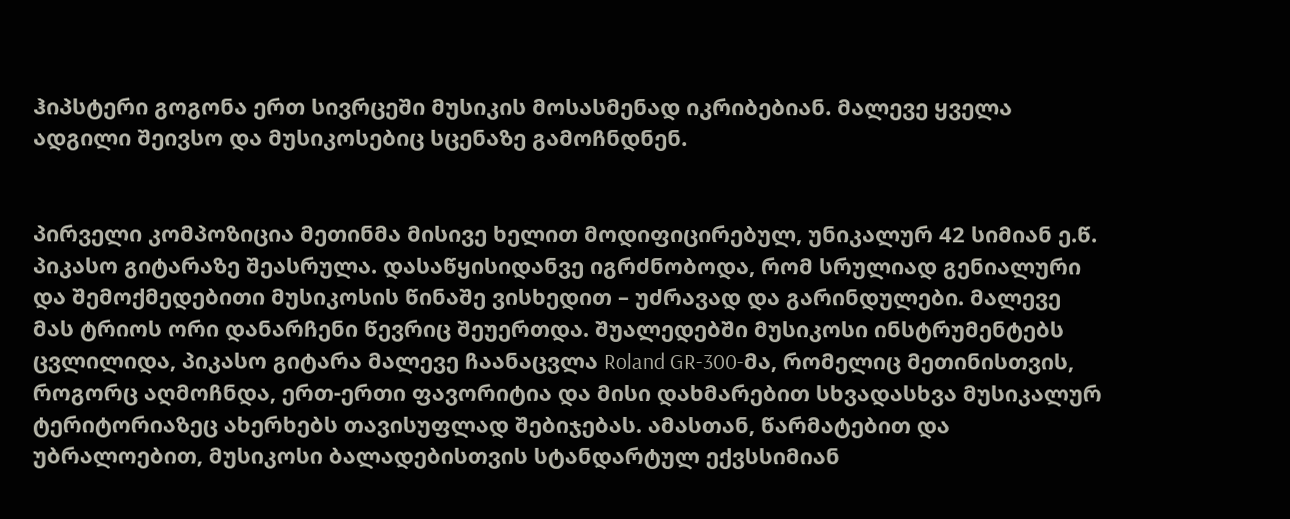ჰიპსტერი გოგონა ერთ სივრცეში მუსიკის მოსასმენად იკრიბებიან. მალევე ყველა ადგილი შეივსო და მუსიკოსებიც სცენაზე გამოჩნდნენ.


პირველი კომპოზიცია მეთინმა მისივე ხელით მოდიფიცირებულ, უნიკალურ 42 სიმიან ე.წ. პიკასო გიტარაზე შეასრულა. დასაწყისიდანვე იგრძნობოდა, რომ სრულიად გენიალური და შემოქმედებითი მუსიკოსის წინაშე ვისხედით – უძრავად და გარინდულები. მალევე მას ტრიოს ორი დანარჩენი წევრიც შეუერთდა. შუალედებში მუსიკოსი ინსტრუმენტებს ცვლილიდა, პიკასო გიტარა მალევე ჩაანაცვლა Roland GR-300-მა, რომელიც მეთინისთვის, როგორც აღმოჩნდა, ერთ-ერთი ფავორიტია და მისი დახმარებით სხვადასხვა მუსიკალურ ტერიტორიაზეც ახერხებს თავისუფლად შებიჯებას. ამასთან, წარმატებით და უბრალოებით, მუსიკოსი ბალადებისთვის სტანდარტულ ექვსსიმიან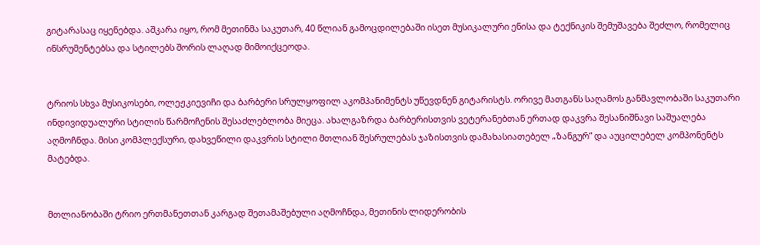გიტარასაც იყენებდა. აშკარა იყო, რომ მეთინმა საკუთარ, 40 წლიან გამოცდილებაში ისეთ მუსიკალური ენისა და ტექნიკის შემუშავება შეძლო, რომელიც ინსრუმენტებსა და სტილებს შორის ლაღად მიმოიქცეოდა.


ტრიოს სხვა მუსიკოსები, ოლეჟკიევიჩი და ბარბერი სრულყოფილ აკომპანიმენტს უწევდნენ გიტარისტს. ორივე მათგანს საღამოს განმავლობაში საკუთარი ინდივიდუალური სტილის წარმოჩენის შესაძლებლობა მიეცა. ახალგაზრდა ბარბერისთვის ვეტერანებთან ერთად დაკვრა შესანიშნავი საშუალება აღმოჩნდა. მისი კომპლექსური, დახვეწილი დაკვრის სტილი მთლიან შესრულებას ჯაზისთვის დამახასიათებელ „ზანგურ“ და აუცილებელ კომპონენტს მატებდა.


მთლიანობაში ტრიო ერთმანეთთან კარგად შეთამაშებული აღმოჩნდა, მეთინის ლიდერობის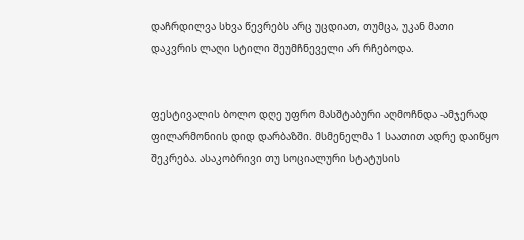დაჩრდილვა სხვა წევრებს არც უცდიათ, თუმცა, უკან მათი დაკვრის ლაღი სტილი შეუმჩნეველი არ რჩებოდა.


ფესტივალის ბოლო დღე უფრო მასშტაბური აღმოჩნდა -ამჯერად ფილარმონიის დიდ დარბაზში. მსმენელმა 1 საათით ადრე დაიწყო შეკრება. ასაკობრივი თუ სოციალური სტატუსის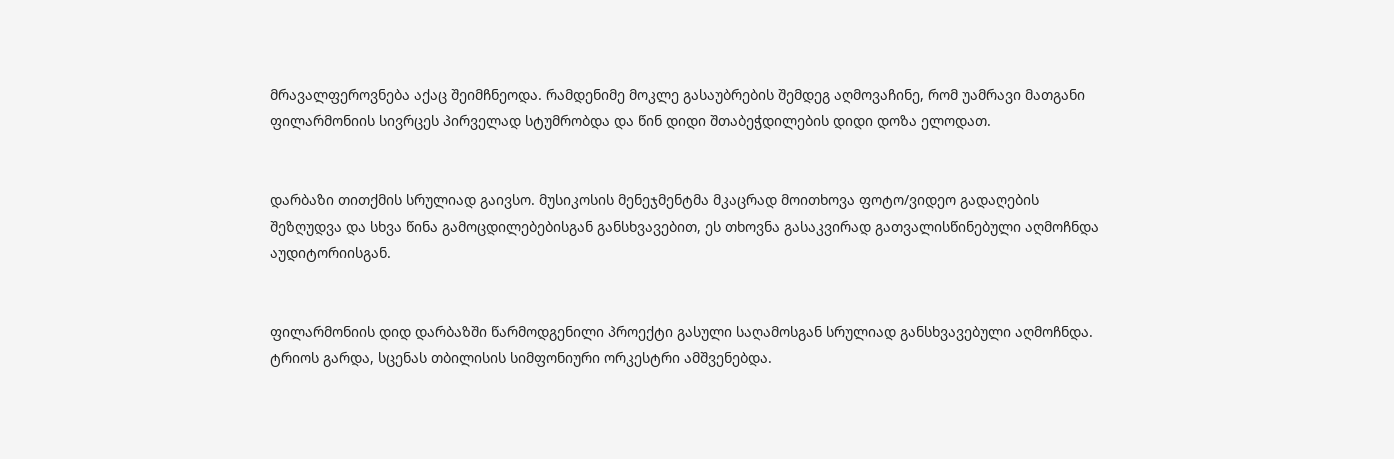მრავალფეროვნება აქაც შეიმჩნეოდა. რამდენიმე მოკლე გასაუბრების შემდეგ აღმოვაჩინე, რომ უამრავი მათგანი ფილარმონიის სივრცეს პირველად სტუმრობდა და წინ დიდი შთაბეჭდილების დიდი დოზა ელოდათ.


დარბაზი თითქმის სრულიად გაივსო. მუსიკოსის მენეჯმენტმა მკაცრად მოითხოვა ფოტო/ვიდეო გადაღების შეზღუდვა და სხვა წინა გამოცდილებებისგან განსხვავებით, ეს თხოვნა გასაკვირად გათვალისწინებული აღმოჩნდა აუდიტორიისგან.


ფილარმონიის დიდ დარბაზში წარმოდგენილი პროექტი გასული საღამოსგან სრულიად განსხვავებული აღმოჩნდა. ტრიოს გარდა, სცენას თბილისის სიმფონიური ორკესტრი ამშვენებდა.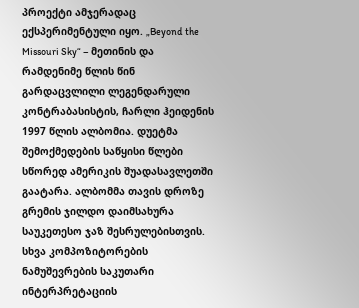პროექტი ამჯერადაც ექსპერიმენტული იყო. „Beyond the Missouri Sky“ – მეთინის და რამდენიმე წლის წინ გარდაცვლილი ლეგენდარული კონტრაბასისტის, ჩარლი ჰეიდენის 1997 წლის ალბომია. დუეტმა შემოქმედების საწყისი წლები სწორედ ამერიკის შუადასავლეთში გაატარა. ალბომმა თავის დროზე გრემის ჯილდო დაიმსახურა საუკეთესო ჯაზ შესრულებისთვის. სხვა კომპოზიტორების ნამუშევრების საკუთარი ინტერპრეტაციის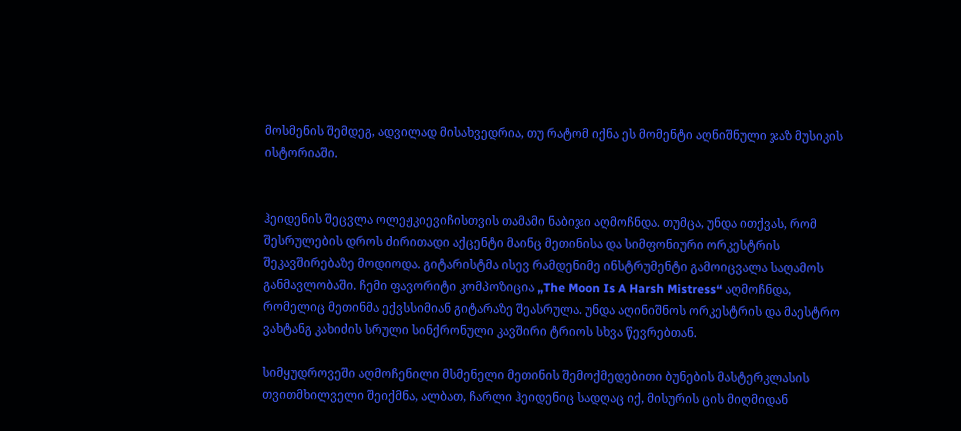მოსმენის შემდეგ, ადვილად მისახვედრია, თუ რატომ იქნა ეს მომენტი აღნიშნული ჯაზ მუსიკის ისტორიაში.


ჰეიდენის შეცვლა ოლეჟკიევიჩისთვის თამამი ნაბიჯი აღმოჩნდა. თუმცა, უნდა ითქვას, რომ შესრულების დროს ძირითადი აქცენტი მაინც მეთინისა და სიმფონიური ორკესტრის შეკავშირებაზე მოდიოდა. გიტარისტმა ისევ რამდენიმე ინსტრუმენტი გამოიცვალა საღამოს განმავლობაში. ჩემი ფავორიტი კომპოზიცია „The Moon Is A Harsh Mistress“ აღმოჩნდა, რომელიც მეთინმა ექვსსიმიან გიტარაზე შეასრულა. უნდა აღინიშნოს ორკესტრის და მაესტრო ვახტანგ კახიძის სრული სინქრონული კავშირი ტრიოს სხვა წევრებთან.

სიმყუდროვეში აღმოჩენილი მსმენელი მეთინის შემოქმედებითი ბუნების მასტერკლასის თვითმხილველი შეიქმნა, ალბათ, ჩარლი ჰეიდენიც სადღაც იქ, მისურის ცის მიღმიდან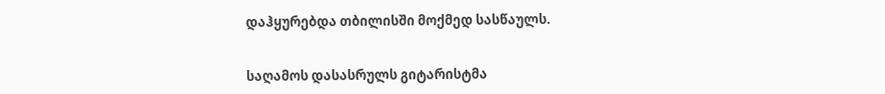დაჰყურებდა თბილისში მოქმედ სასწაულს.


საღამოს დასასრულს გიტარისტმა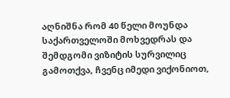აღნიშნა რომ 40 წელი მოუნდა საქართველოში მოხვედრას და შემდგომი ვიზიტის სურვილიც გამოთქვა, ჩვენც იმედი ვიქონიოთ,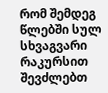რომ შემდეგ წლებში სულ სხვაგვარი რაკურსით შევძლებთ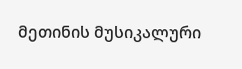მეთინის მუსიკალური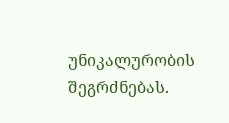უნიკალურობის შეგრძნებას.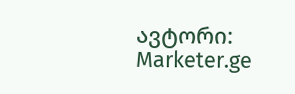ავტორი: Marketer.ge